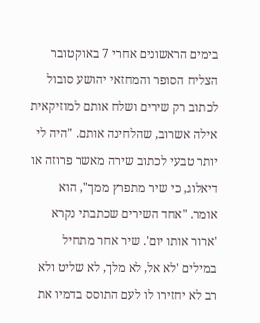בימים הראשונים אחרי 7 באוקטובר הצליח הסופר והמחזאי יהושע סובול לכתוב רק שירים ושלח אותם למוזיקאית אילה אשרוב, שהלחינה אותם. "היה לי יותר טבעי לכתוב שירה מאשר פרוזה או דיאלוג, כי שיר מתפרץ ממך", הוא אומר. "אחד השירים שכתבתי נקרא 'ארור אותו יום'. שיר אחר מתחיל במילים 'לא אל, לא מלך, לא שליט ולא רב לא יחזירו לו לעם התוסס בדמיו את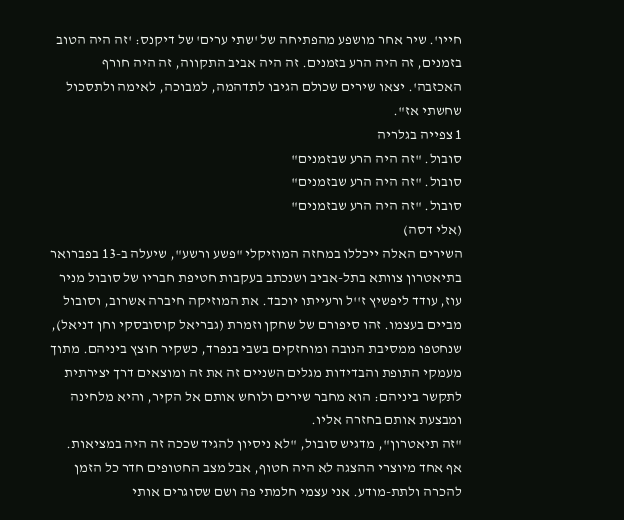חייו'. שיר אחר מושפע מהפתיחה של 'שתי ערים' של דיקנס: 'זה היה הטוב בזמנים, זה היה הרע בזמנים. זה היה אביב התקווה, זה היה חורף האכזבה'. יצאו שירים שכולם הגיבו לתדהמה, למבוכה, לאימה ולתסכול שחשתי אז".
1 צפייה בגלריה
סובול. "זה היה הרע שבזמנים"
סובול. "זה היה הרע שבזמנים"
סובול. "זה היה הרע שבזמנים"
(אלי דסה)
השירים האלה ייכללו במחזה המוזיקלי "פשע ורשע", שיעלה ב-13 בפברואר בתיאטרון צוותא בתל-אביב ושנכתב בעקבות חטיפת חבריו של סובול מניר עוז, עודד ליפשיץ ז''ל ורעייתו יוכבד. את המוזיקה חיברה אשרוב, וסובול מביים בעצמו. זהו סיפורם של שחקן וזמרת (גבריאל קוסובסקי וחן דניאל), שנחטפו ממסיבת הנובה ומוחזקים בשבי בנפרד, כשקיר חוצץ ביניהם. מתוך מעמקי התופת והבדידות מגלים השניים זה את זה ומוצאים דרך יצירתית לתקשר ביניהם: הוא מחבר שירים ולוחש אותם אל הקיר, והיא מלחינה ומבצעת אותם בחזרה אליו.
"זה תיאטרון", מדגיש סובול, "לא ניסיון להגיד שככה זה היה במציאות. אף אחד מיוצרי ההצגה לא היה חטוף, אבל מצב החטופים חדר כל הזמן להכרה ולתת-מודע. אני עצמי חלמתי פה ושם שסוגרים אותי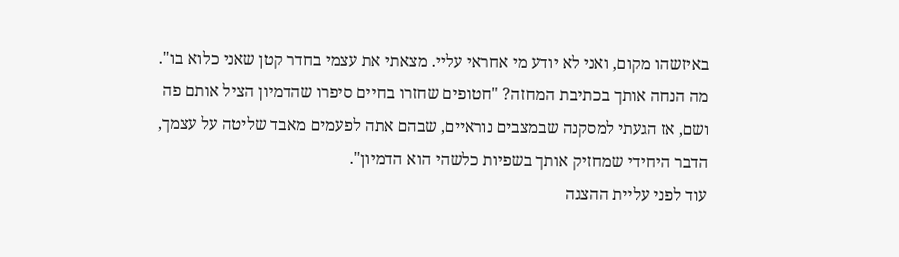באיזשהו מקום, ואני לא יודע מי אחראי עליי. מצאתי את עצמי בחדר קטן שאני כלוא בו".
מה הנחה אותך בכתיבת המחזה? "חטופים שחזרו בחיים סיפרו שהדמיון הציל אותם פה ושם, אז הגעתי למסקנה שבמצבים נוראיים, שבהם אתה לפעמים מאבד שליטה על עצמך, הדבר היחידי שמחזיק אותך בשפיות כלשהי הוא הדמיון".
עוד לפני עליית ההצגה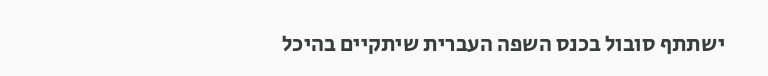ישתתף סובול בכנס השפה העברית שיתקיים בהיכל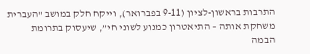התרבות בראשון-לציון (9-11 בפברואר), וייקח חלק במושב "העברית משחקת אותה – התיאטרון כמנוע לשוני חי”, שיעסוק בתרומת הבמה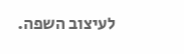לעיצוב השפה.